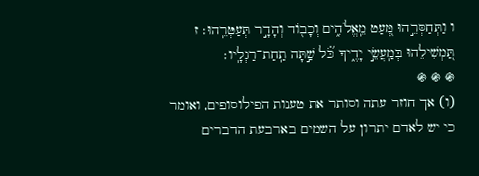ו וַתְּחַסְּרֵ֣הוּ מְּ֭עַט מֵֽאֱלֹהִ֑ים וְכָב֖וֹד וְהָדָ֣ר תְּעַטְּרֵֽהוּ׃ ז תַּ֭מְשִׁילֵהוּ בְּמַֽעֲשֵׂ֣י יָדֶ֑יךָ כֹּ֗֝ל שַׁ֣תָּה תַֽחַת־רַגְלָֽיו׃
֍ ֍ ֍
(ו) אך חוזר עתה וסותר את טענות הפילוסופים, ואומר כי יש לאדם יתרון על השמים בארבעת הדברים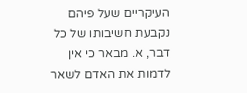העיקריים שעל פיהם נקבעת חשיבותו של כל דבר, א. מבאר כי אין לדמות את האדם לשאר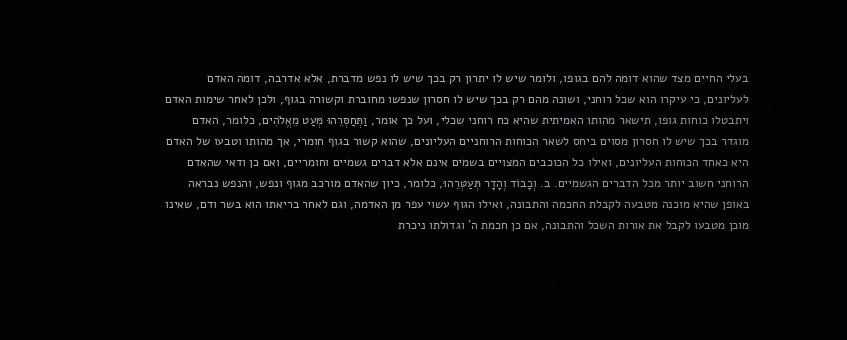בעלי החיים מצד שהוא דומה להם בגופו, ולומר שיש לו יתרון רק בכך שיש לו נפש מדברת, אלא אדרבה, דומה האדם לעליונים, כי עיקרו הוא שכל רוחני, ושונה מהם רק בכך שיש לו חסרון שנפשו מחוברת וקשורה בגוף, ולכן לאחר שימות האדם ויתבטלו כוחות גופו, תישאר מהותו האמיתית שהיא כח רוחני שכלי, ועל כך אומר, וַתְּחַסְּרֵהוּ מְּעַט מֵאֱלֹהִים, כלומר, האדם מוגדר בכך שיש לו חסרון מסוים ביחס לשאר הכוחות הרוחניים העליונים, שהוא קשור בגוף חומרי, אך מהותו וטבעו של האדם היא כאחד הכוחות העליונים, ואילו כל הכוכבים המצויים בשמים אינם אלא דברים גשמיים וחומריים, ואם כן ודאי שהאדם הרוחני חשוב יותר מכל הדברים הגשמיים. ב. וְכָבוֹד וְהָדָר תְּעַטְּרֵהוּ, כלומר, כיון שהאדם מורכב מגוף ונפש, והנפש נבראה באופן שהיא מוכנה מטבעה לקבלת החכמה והתבונה, ואילו הגוף עשוי עפר מן האדמה, וגם לאחר בריאתו הוא בשר ודם, שאינו מוכן מטבעו לקבל את אורות השכל והתבונה, אם כן חכמת ה' וגדולתו ניכרת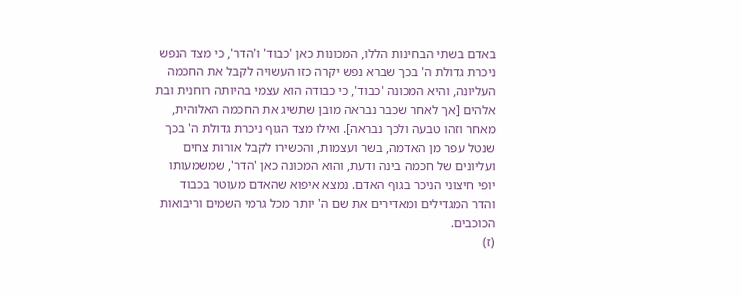באדם בשתי הבחינות הללו, המכונות כאן 'כבוד' ו'הדר', כי מצד הנפש ניכרת גדולת ה' בכך שברא נפש יקרה כזו העשויה לקבל את החכמה העליונה, והיא המכונה 'כבוד', כי כבודה הוא עצמי בהיותה רוחנית ובת אלהים [אך לאחר שכבר נבראה מובן שתשיג את החכמה האלוהית, מאחר וזהו טבעה ולכך נבראה]. ואילו מצד הגוף ניכרת גדולת ה' בכך שנטל עפר מן האדמה, בשר ועצמות, והכשירו לקבל אורות צחים ועליונים של חכמה בינה ודעת, והוא המכונה כאן 'הדר', שמשמעותו יופי חיצוני הניכר בגוף האדם. נמצא איפוא שהאדם מעוטר בכבוד והדר המגדילים ומאדירים את שם ה' יותר מכל גרמי השמים וריבואות הכוכבים.
(ז)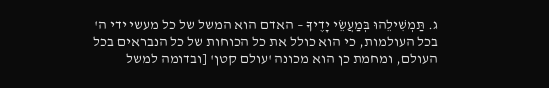ג. תַּמְשִׁילֵהוּ בְּמַעֲשֵׂי יָדֶיךָ – האדם הוא המשל של כל מעשי ידי ה' בכל העולמות, כי הוא כולל את כל הכוחות של כל הנבראים בכל העולם, ומחמת כן הוא מכונה 'עולם קטן' [ובדומה למשל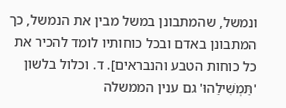ונמשל, שהמתבונן במשל מבין את הנמשל, כך המתבונן באדם ובכל כוחותיו לומד להכיר את כל כוחות הטבע והנבראים]. ד. וכלול בלשון 'תַּמְשִׁילֵהוּ' גם ענין הממשלה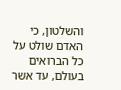והשלטון, כי האדם שולט על כל הברואים בעולם, עד אשר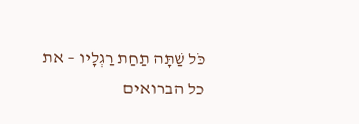כֹּל שַׁתָּה תַחַת רַגְלָיו – את כל הברואים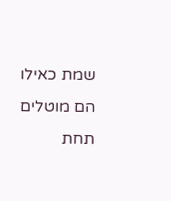שמת כאילו הם מוטלים תחת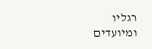רגליו ומיועדים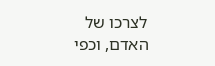לצרכו של האדם, וכפי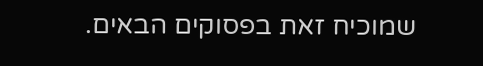שמוכיח זאת בפסוקים הבאים.